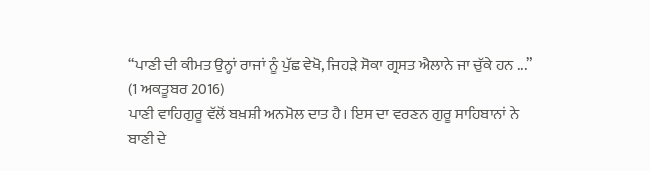“ਪਾਣੀ ਦੀ ਕੀਮਤ ਉਨ੍ਹਾਂ ਰਾਜਾਂ ਨੂੰ ਪੁੱਛ ਵੇਖੋ, ਜਿਹੜੇ ਸੋਕਾ ਗ੍ਰਸਤ ਐਲਾਨੇ ਜਾ ਚੁੱਕੇ ਹਨ ...”
(1 ਅਕਤੂਬਰ 2016)
ਪਾਣੀ ਵਾਹਿਗੁਰੂ ਵੱਲੋਂ ਬਖ਼ਸ਼ੀ ਅਨਮੋਲ ਦਾਤ ਹੈ। ਇਸ ਦਾ ਵਰਣਨ ਗੁਰੂ ਸਾਹਿਬਾਨਾਂ ਨੇ ਬਾਣੀ ਦੇ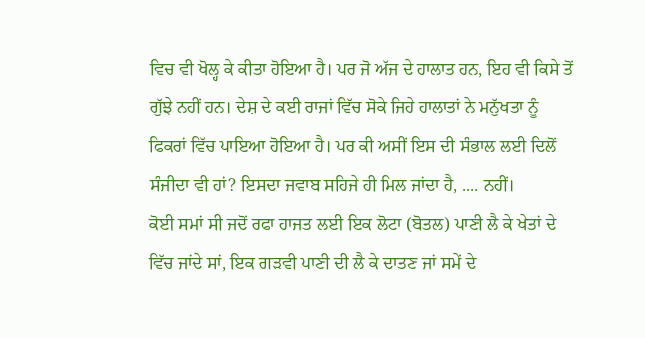ਵਿਚ ਵੀ ਖੋਲ੍ਹ ਕੇ ਕੀਤਾ ਹੋਇਆ ਹੈ। ਪਰ ਜੋ ਅੱਜ ਦੇ ਹਾਲਾਤ ਹਨ, ਇਹ ਵੀ ਕਿਸੇ ਤੋਂ ਗੁੱਝੇ ਨਹੀਂ ਹਨ। ਦੇਸ਼ ਦੇ ਕਈ ਰਾਜਾਂ ਵਿੱਚ ਸੋਕੇ ਜਿਹੇ ਹਾਲਾਤਾਂ ਨੇ ਮਨੁੱਖਤਾ ਨੂੰ ਫਿਕਰਾਂ ਵਿੱਚ ਪਾਇਆ ਹੋਇਆ ਹੈ। ਪਰ ਕੀ ਅਸੀਂ ਇਸ ਦੀ ਸੰਭਾਲ ਲਈ ਦਿਲੋਂ ਸੰਜੀਦਾ ਵੀ ਹਾਂ? ਇਸਦਾ ਜਵਾਬ ਸਹਿਜੇ ਹੀ ਮਿਲ ਜਾਂਦਾ ਹੈ, .... ਨਹੀਂ।
ਕੋਈ ਸਮਾਂ ਸੀ ਜਦੋਂ ਰਫਾ ਹਾਜਤ ਲਈ ਇਕ ਲੋਟਾ (ਬੋਤਲ) ਪਾਣੀ ਲੈ ਕੇ ਖੇਤਾਂ ਦੇ ਵਿੱਚ ਜਾਂਦੇ ਸਾਂ, ਇਕ ਗੜਵੀ ਪਾਣੀ ਦੀ ਲੈ ਕੇ ਦਾਤਣ ਜਾਂ ਸਮੇਂ ਦੇ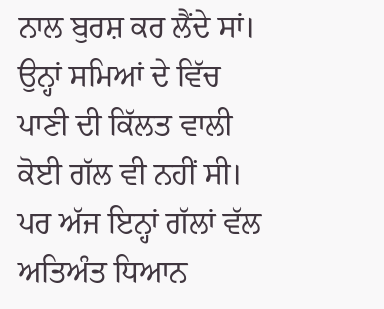ਨਾਲ ਬੁਰਸ਼ ਕਰ ਲੈਂਦੇ ਸਾਂ। ਉਨ੍ਹਾਂ ਸਮਿਆਂ ਦੇ ਵਿੱਚ ਪਾਣੀ ਦੀ ਕਿੱਲਤ ਵਾਲੀ ਕੋਈ ਗੱਲ ਵੀ ਨਹੀਂ ਸੀ। ਪਰ ਅੱਜ ਇਨ੍ਹਾਂ ਗੱਲਾਂ ਵੱਲ ਅਤਿਅੰਤ ਧਿਆਨ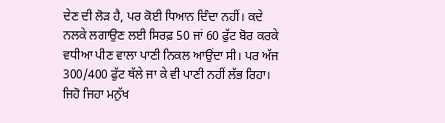ਦੇਣ ਦੀ ਲੋੜ ਹੈ, ਪਰ ਕੋਈ ਧਿਆਨ ਦਿੰਦਾ ਨਹੀਂ। ਕਦੇ ਨਲਕੇ ਲਗਾਉਣ ਲਈ ਸਿਰਫ਼ 50 ਜਾਂ 60 ਫੁੱਟ ਬੋਰ ਕਰਕੇ ਵਧੀਆ ਪੀਣ ਵਾਲਾ ਪਾਣੀ ਨਿਕਲ ਆਉਂਦਾ ਸੀ। ਪਰ ਅੱਜ 300/400 ਫੁੱਟ ਥੱਲੇ ਜਾ ਕੇ ਵੀ ਪਾਣੀ ਨਹੀਂ ਲੱਭ ਰਿਹਾ। ਜਿਹੋ ਜਿਹਾ ਮਨੁੱਖ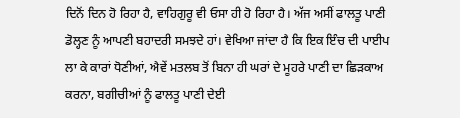ਦਿਨੋਂ ਦਿਨ ਹੋ ਰਿਹਾ ਹੈ, ਵਾਹਿਗੁਰੂ ਵੀ ਓਸਾ ਹੀ ਹੋ ਰਿਹਾ ਹੈ। ਅੱਜ ਅਸੀਂ ਫਾਲਤੂ ਪਾਣੀ ਡੋਲ੍ਹਣ ਨੂੰ ਆਪਣੀ ਬਹਾਦਰੀ ਸਮਝਦੇ ਹਾਂ। ਵੇਖਿਆ ਜਾਂਦਾ ਹੈ ਕਿ ਇਕ ਇੰਚ ਦੀ ਪਾਈਪ ਲਾ ਕੇ ਕਾਰਾਂ ਧੋਣੀਆਂ, ਐਵੇਂ ਮਤਲਬ ਤੋਂ ਬਿਨਾ ਹੀ ਘਰਾਂ ਦੇ ਮੂਹਰੇ ਪਾਣੀ ਦਾ ਛਿੜਕਾਅ ਕਰਨਾ, ਬਗੀਚੀਆਂ ਨੂੰ ਫਾਲਤੂ ਪਾਣੀ ਦੇਈ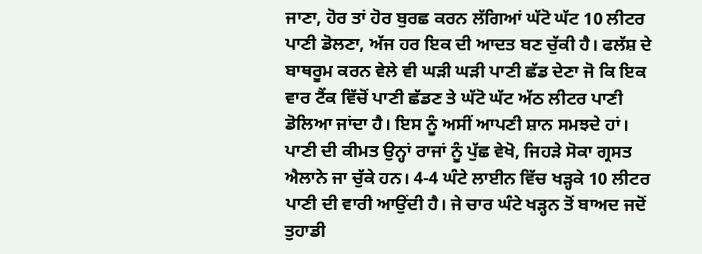ਜਾਣਾ, ਹੋਰ ਤਾਂ ਹੋਰ ਬੁਰਛ ਕਰਨ ਲੱਗਿਆਂ ਘੱਟੋ ਘੱਟ 10 ਲੀਟਰ ਪਾਣੀ ਡੋਲਣਾ, ਅੱਜ ਹਰ ਇਕ ਦੀ ਆਦਤ ਬਣ ਚੁੱਕੀ ਹੈ। ਫਲੱਸ਼ ਦੇ ਬਾਥਰੂਮ ਕਰਨ ਵੇਲੇ ਵੀ ਘੜੀ ਘੜੀ ਪਾਣੀ ਛੱਡ ਦੇਣਾ ਜੋ ਕਿ ਇਕ ਵਾਰ ਟੈਂਕ ਵਿੱਚੋਂ ਪਾਣੀ ਛੱਡਣ ਤੇ ਘੱਟੋ ਘੱਟ ਅੱਠ ਲੀਟਰ ਪਾਣੀ ਡੋਲਿਆ ਜਾਂਦਾ ਹੈ। ਇਸ ਨੂੰ ਅਸੀਂ ਆਪਣੀ ਸ਼ਾਨ ਸਮਝਦੇ ਹਾਂ।
ਪਾਣੀ ਦੀ ਕੀਮਤ ਉਨ੍ਹਾਂ ਰਾਜਾਂ ਨੂੰ ਪੁੱਛ ਵੇਖੋ, ਜਿਹੜੇ ਸੋਕਾ ਗ੍ਰਸਤ ਐਲਾਨੇ ਜਾ ਚੁੱਕੇ ਹਨ। 4-4 ਘੰਟੇ ਲਾਈਨ ਵਿੱਚ ਖੜ੍ਹਕੇ 10 ਲੀਟਰ ਪਾਣੀ ਦੀ ਵਾਰੀ ਆਉਂਦੀ ਹੈ। ਜੇ ਚਾਰ ਘੰਟੇ ਖੜ੍ਹਨ ਤੋਂ ਬਾਅਦ ਜਦੋਂ ਤੁਹਾਡੀ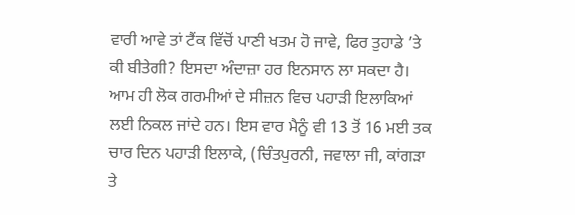ਵਾਰੀ ਆਵੇ ਤਾਂ ਟੈਂਕ ਵਿੱਚੋਂ ਪਾਣੀ ਖਤਮ ਹੋ ਜਾਵੇ, ਫਿਰ ਤੁਹਾਡੇ ’ਤੇ ਕੀ ਬੀਤੇਗੀ? ਇਸਦਾ ਅੰਦਾਜ਼ਾ ਹਰ ਇਨਸਾਨ ਲਾ ਸਕਦਾ ਹੈ।
ਆਮ ਹੀ ਲੋਕ ਗਰਮੀਆਂ ਦੇ ਸੀਜ਼ਨ ਵਿਚ ਪਹਾੜੀ ਇਲਾਕਿਆਂ ਲਈ ਨਿਕਲ ਜਾਂਦੇ ਹਨ। ਇਸ ਵਾਰ ਮੈਨੂੰ ਵੀ 13 ਤੋਂ 16 ਮਈ ਤਕ ਚਾਰ ਦਿਨ ਪਹਾੜੀ ਇਲਾਕੇ, (ਚਿੰਤਪੁਰਨੀ, ਜਵਾਲਾ ਜੀ, ਕਾਂਗੜਾ ਤੇ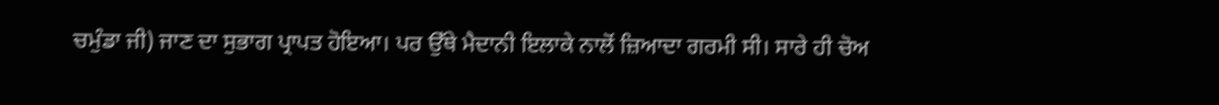ਚਮੁੰਡਾ ਜੀ) ਜਾਣ ਦਾ ਸੁਭਾਗ ਪ੍ਰਾਪਤ ਹੋਇਆ। ਪਰ ਉੱਥੇ ਮੈਦਾਨੀ ਇਲਾਕੇ ਨਾਲੋਂ ਜ਼ਿਆਦਾ ਗਰਮੀ ਸੀ। ਸਾਰੇ ਹੀ ਚੋਅ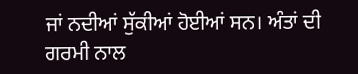ਜਾਂ ਨਦੀਆਂ ਸੁੱਕੀਆਂ ਹੋਈਆਂ ਸਨ। ਅੰਤਾਂ ਦੀ ਗਰਮੀ ਨਾਲ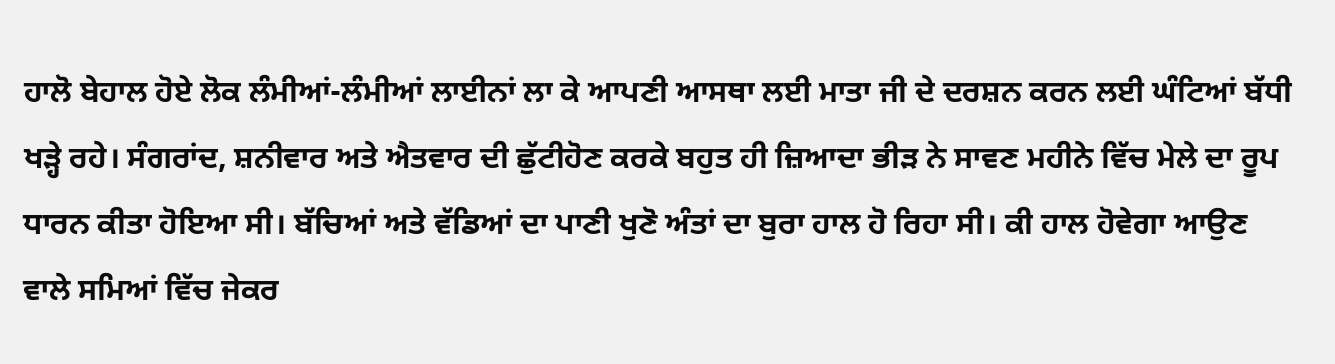ਹਾਲੋ ਬੇਹਾਲ ਹੋਏ ਲੋਕ ਲੰਮੀਆਂ-ਲੰਮੀਆਂ ਲਾਈਨਾਂ ਲਾ ਕੇ ਆਪਣੀ ਆਸਥਾ ਲਈ ਮਾਤਾ ਜੀ ਦੇ ਦਰਸ਼ਨ ਕਰਨ ਲਈ ਘੰਟਿਆਂ ਬੱਧੀ ਖੜ੍ਹੇ ਰਹੇ। ਸੰਗਰਾਂਦ, ਸ਼ਨੀਵਾਰ ਅਤੇ ਐਤਵਾਰ ਦੀ ਛੁੱਟੀਹੋਣ ਕਰਕੇ ਬਹੁਤ ਹੀ ਜ਼ਿਆਦਾ ਭੀੜ ਨੇ ਸਾਵਣ ਮਹੀਨੇ ਵਿੱਚ ਮੇਲੇ ਦਾ ਰੂਪ ਧਾਰਨ ਕੀਤਾ ਹੋਇਆ ਸੀ। ਬੱਚਿਆਂ ਅਤੇ ਵੱਡਿਆਂ ਦਾ ਪਾਣੀ ਖੁਣੋ ਅੰਤਾਂ ਦਾ ਬੁਰਾ ਹਾਲ ਹੋ ਰਿਹਾ ਸੀ। ਕੀ ਹਾਲ ਹੋਵੇਗਾ ਆਉਣ ਵਾਲੇ ਸਮਿਆਂ ਵਿੱਚ ਜੇਕਰ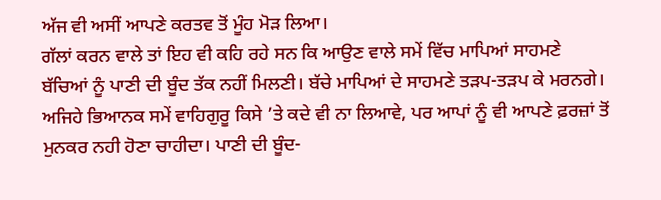ਅੱਜ ਵੀ ਅਸੀਂ ਆਪਣੇ ਕਰਤਵ ਤੋਂ ਮੂੰਹ ਮੋੜ ਲਿਆ।
ਗੱਲਾਂ ਕਰਨ ਵਾਲੇ ਤਾਂ ਇਹ ਵੀ ਕਹਿ ਰਹੇ ਸਨ ਕਿ ਆਉਣ ਵਾਲੇ ਸਮੇਂ ਵਿੱਚ ਮਾਪਿਆਂ ਸਾਹਮਣੇ ਬੱਚਿਆਂ ਨੂੰ ਪਾਣੀ ਦੀ ਬੂੰਦ ਤੱਕ ਨਹੀਂ ਮਿਲਣੀ। ਬੱਚੇ ਮਾਪਿਆਂ ਦੇ ਸਾਹਮਣੇ ਤੜਪ-ਤੜਪ ਕੇ ਮਰਨਗੇ। ਅਜਿਹੇ ਭਿਆਨਕ ਸਮੇਂ ਵਾਹਿਗੁਰੂ ਕਿਸੇ ’ਤੇ ਕਦੇ ਵੀ ਨਾ ਲਿਆਵੇ, ਪਰ ਆਪਾਂ ਨੂੰ ਵੀ ਆਪਣੇ ਫ਼ਰਜ਼ਾਂ ਤੋਂ ਮੁਨਕਰ ਨਹੀ ਹੋਣਾ ਚਾਹੀਦਾ। ਪਾਣੀ ਦੀ ਬੂੰਦ-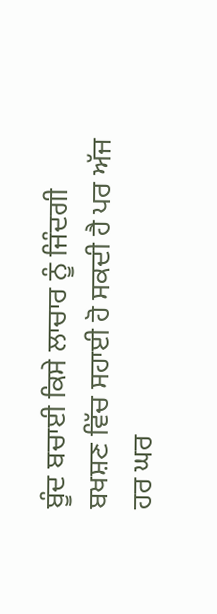ਬੂੰਦ ਬਚਾਈ ਕਿਸੇ ਲਾਚਾਰ ਨੂੰ ਜਿੰਦਗੀ ਬਖਸ਼ਣ ਵਿੱਚ ਸਹਾਈ ਹੋ ਸਕਦੀ ਹੈ ਪਰ ਅੱਜ ਹਰ ਘਰ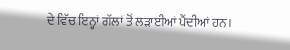ਦੇ ਵਿੱਚ ਇਨ੍ਹਾਂ ਗੱਲਾਂ ਤੋਂ ਲੜਾਈਆਂ ਪੈਂਦੀਆਂ ਹਨ।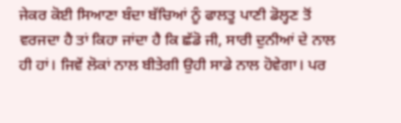ਜੇਕਰ ਕੋਈ ਸਿਆਣਾ ਬੰਦਾ ਬੱਚਿਆਂ ਨੂੰ ਫਾਲਤੂ ਪਾਣੀ ਡੋਲ੍ਹਣ ਤੋਂ ਵਰਜਦਾ ਹੈ ਤਾਂ ਕਿਹਾ ਜਾਂਦਾ ਹੈ ਕਿ ਛੱਡੋ ਜੀ, ਸਾਰੀ ਦੁਨੀਆਂ ਦੇ ਨਾਲ ਹੀ ਹਾਂ। ਜਿਵੇਂ ਲੋਕਾਂ ਨਾਲ ਬੀਤੇਗੀ ਉਹੀ ਸਾਡੇ ਨਾਲ ਹੋਵੇਗਾ। ਪਰ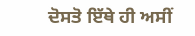ਦੋਸਤੋ ਇੱਥੇ ਹੀ ਅਸੀਂ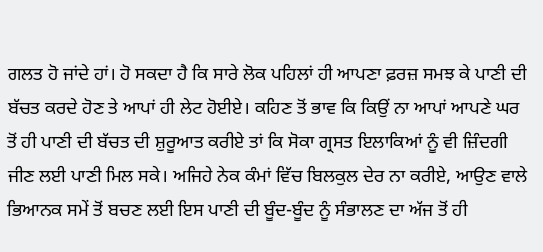ਗਲਤ ਹੋ ਜਾਂਦੇ ਹਾਂ। ਹੋ ਸਕਦਾ ਹੈ ਕਿ ਸਾਰੇ ਲੋਕ ਪਹਿਲਾਂ ਹੀ ਆਪਣਾ ਫ਼ਰਜ਼ ਸਮਝ ਕੇ ਪਾਣੀ ਦੀ ਬੱਚਤ ਕਰਦੇ ਹੋਣ ਤੇ ਆਪਾਂ ਹੀ ਲੇਟ ਹੋਈਏ। ਕਹਿਣ ਤੋਂ ਭਾਵ ਕਿ ਕਿਉਂ ਨਾ ਆਪਾਂ ਆਪਣੇ ਘਰ ਤੋਂ ਹੀ ਪਾਣੀ ਦੀ ਬੱਚਤ ਦੀ ਸ਼ੁਰੂਆਤ ਕਰੀਏ ਤਾਂ ਕਿ ਸੋਕਾ ਗ੍ਰਸਤ ਇਲਾਕਿਆਂ ਨੂੰ ਵੀ ਜ਼ਿੰਦਗੀ ਜੀਣ ਲਈ ਪਾਣੀ ਮਿਲ ਸਕੇ। ਅਜਿਹੇ ਨੇਕ ਕੰਮਾਂ ਵਿੱਚ ਬਿਲਕੁਲ ਦੇਰ ਨਾ ਕਰੀਏ, ਆਉਣ ਵਾਲੇ ਭਿਆਨਕ ਸਮੇਂ ਤੋਂ ਬਚਣ ਲਈ ਇਸ ਪਾਣੀ ਦੀ ਬੂੰਦ-ਬੂੰਦ ਨੂੰ ਸੰਭਾਲਣ ਦਾ ਅੱਜ ਤੋਂ ਹੀ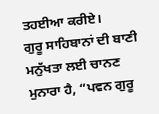ਤਹਈਆ ਕਰੀਏ।
ਗੁਰੂ ਸਾਹਿਬਾਨਾਂ ਦੀ ਬਾਣੀ ਮਨੁੱਖਤਾ ਲਈ ਚਾਨਣ ਮੁਨਾਰਾ ਹੈ, “ਪਵਨ ਗੁਰੂ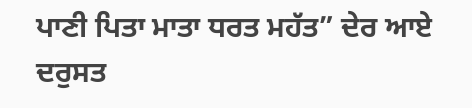ਪਾਣੀ ਪਿਤਾ ਮਾਤਾ ਧਰਤ ਮਹੱਤ” ਦੇਰ ਆਏ ਦਰੁਸਤ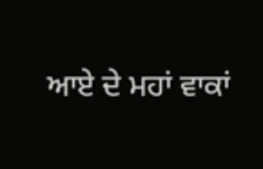ਆਏ ਦੇ ਮਹਾਂ ਵਾਕਾਂ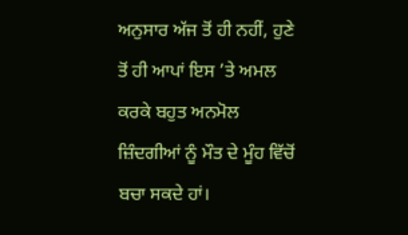ਅਨੁਸਾਰ ਅੱਜ ਤੋਂ ਹੀ ਨਹੀਂ, ਹੁਣੇ ਤੋਂ ਹੀ ਆਪਾਂ ਇਸ ’ਤੇ ਅਮਲ ਕਰਕੇ ਬਹੁਤ ਅਨਮੋਲ ਜ਼ਿੰਦਗੀਆਂ ਨੂੰ ਮੌਤ ਦੇ ਮੂੰਹ ਵਿੱਚੋਂ ਬਚਾ ਸਕਦੇ ਹਾਂ।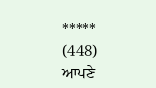*****
(448)
ਆਪਣੇ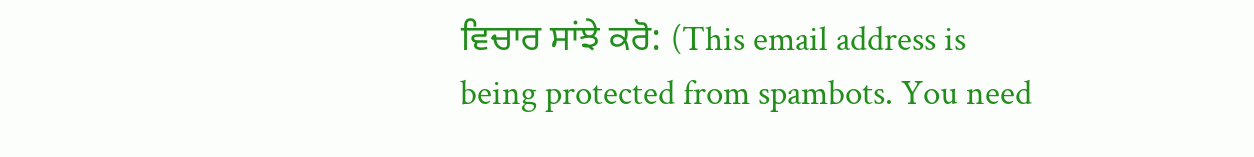ਵਿਚਾਰ ਸਾਂਝੇ ਕਰੋ: (This email address is being protected from spambots. You need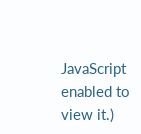JavaScript enabled to view it.)